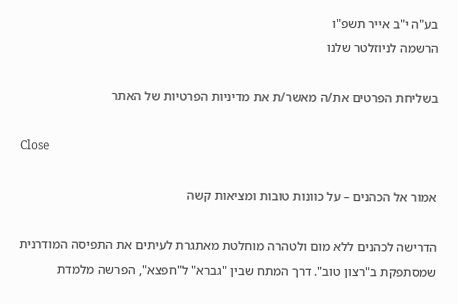בע"ה י"ב אייר תשפ"ו
הרשמה לניוזלטר שלנו

בשליחת הפרטים את/ה מאשר/ת את מדיניות הפרטיות של האתר

Close

אמור אל הכהנים – על כוונות טובות ומציאות קשה

הדרישה לכהנים ללא מום ולטהרה מוחלטת מאתגרת לעיתים את התפיסה המודרנית שמסתפקת ב"רצון טוב". דרך המתח שבין "גברא" ל"חפצא", הפרשה מלמדת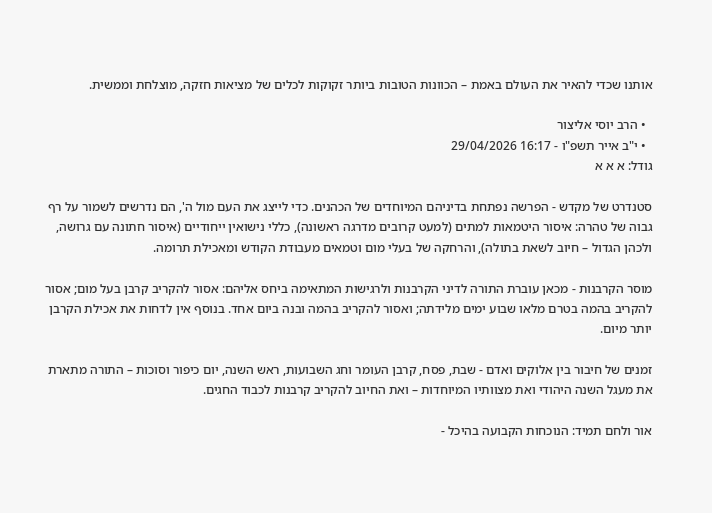אותנו שכדי להאיר את העולם באמת – הכוונות הטובות ביותר זקוקות לכלים של מציאות חזקה, מוצלחת וממשית.

  • הרב יוסי אליצור
  • י"ב אייר תשפ"ו - 16:17 29/04/2026
גודל: א א א

סטנדרט של מקדש - הפרשה נפתחת בדיניהם המיוחדים של הכהנים. כדי לייצג את העם מול ה', הם נדרשים לשמור על רף גבוה של טהרה: איסור היטמאות למתים (למעט קרובים מדרגה ראשונה), כללי נישואין ייחודיים (איסור חתונה עם גרושה, ולכהן הגדול – חיוב לשאת בתולה), והרחקה של בעלי מום וטמאים מעבודת הקודש ומאכילת תרומה.

מוסר הקרבנות - מכאן עוברת התורה לדיני הקרבנות ולרגישות המתאימה ביחס אליהם: אסור להקריב קרבן בעל מום; אסור להקריב בהמה בטרם מלאו שבוע ימים מלידתה; ואסור להקריב בהמה ובנה ביום אחד. בנוסף אין לדחות את אכילת הקרבן יותר מיום.

זמנים של חיבור בין אלוקים ואדם - שבת, פסח, קרבן העומר וחג השבועות, ראש השנה, יום כיפור וסוכות – התורה מתארת את מעגל השנה היהודי ואת מצוותיו המיוחדות – ואת החיוב להקריב קרבנות לכבוד החגים.

אור ולחם תמיד: הנוכחות הקבועה בהיכל -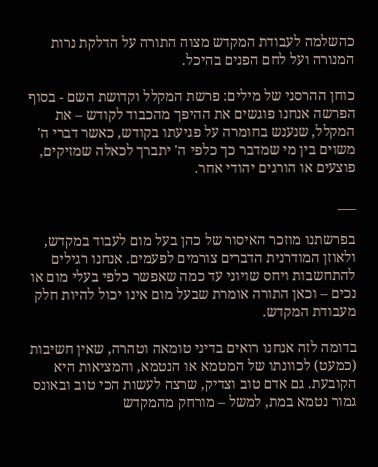כהשלמה לעבודת המקדש מצוה התורה על הדלקת נרות המנורה ועל לחם הפנים בהיכל.

כוחן ההרסני של מילים: פרשת המקלל וקדושת השם - בסוף הפרשה אנחנו פוגשים את ההיפך מהכבוד לקודש – את המקלל, שנענש בחומרה על פגיעתו בקודש, כאשר דברי ה' משוים בין מי שמדבר כך כלפי ה' יתברך לכאלה שמזיקים, פוצעים או הורגים יהודי אחר.

___

בפרשתנו מוזכר האיסור של כהן בעל מום לעבוד במקדש, ולאוזן המודרנית הדברים צורמים לפעמים. אנחנו רגילים להתחשבות ויחס שויוני עד כמה שאפשר כלפי בעלי מום או נכים – וכאן התורה אומרת שבעל מום אינו יכול להיות חלק מעבודת המקדש.

בדומה לזה אנחנו רואים בדיני טומאה וטהרה, שאין חשיבות (כמעט) לכוונתו של המטמא או הנטמא, והמציאות היא הקובעת. גם אדם טוב וצדיק, שרצה לעשות הכי טוב ובאונס גמור נטמא במת, למשל – מורחק מהמקדש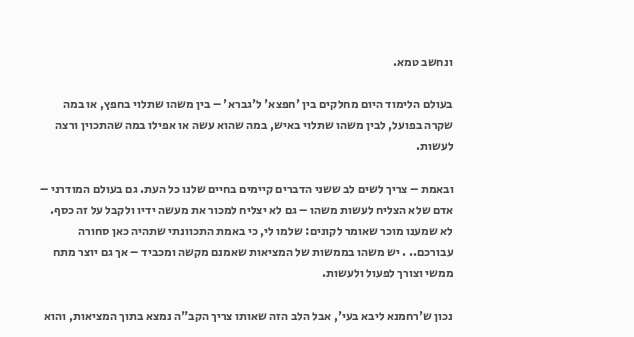ונחשב טמא.

בעולם הלימוד היום מחלקים בין 'חפצא' ל'גברא' – בין משהו שתלוי בחפץ, או במה שקרה בפועל, לבין משהו שתלוי באיש, במה שהוא עשה או אפילו במה שהתכוין ורצה לעשות.

ובאמת – צריך לשים לב ששני הדברים קיימים בחיים שלנו כל העת. גם בעולם המודרני – אדם שלא הצליח לעשות משהו – גם לא יצליח למכור את מעשה ידיו ולקבל על זה כסף. לא שמענו מוכר שאומר לקונים: שלמו לי, כי באמת התכוונתי שתהיה כאן סחורה עבורכם.. . יש משהו בממשות של המציאות שאמנם מקשה ומכביד – אך גם יוצר מתח ממשי וצורך לפעול ולעשות.

נכון ש'רחמנא ליבא בעי', אבל הלב הזה שאותו צריך הקב"ה נמצא בתוך המציאות, והוא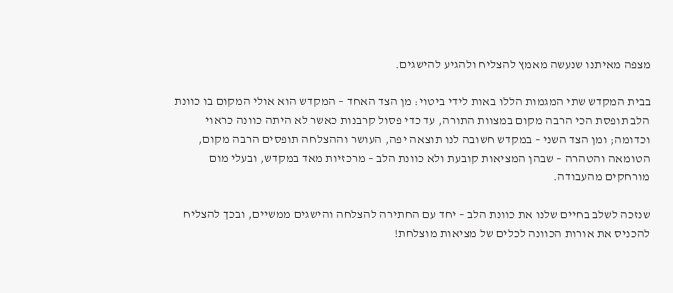מצפה מאיתנו שנעשה מאמץ להצליח ולהגיע להישגים.

בבית המקדש שתי המגמות הללו באות לידי ביטוי: מן הצד האחד – המקדש הוא אולי המקום בו כוונת הלב תופסת הכי הרבה מקום במצוות התורה, עד כדי פסול קרבנות כאשר לא היתה כוונה כראוי וכדומה; ומן הצד השני – במקדש חשובה לנו תוצאה יפה, העושר וההצלחה תופסים הרבה מקום, הטומאה והטהרה – שבהן המציאות קובעת ולא כוונת הלב – מרכזיות מאד במקדש, ובעלי מום מורחקים מהעבודה.

שנזכה לשלב בחיים שלנו את כוונת הלב – יחד עם החתירה להצלחה והישגים ממשיים, ובכך להצליח להכניס את אורות הכוונה לכלים של מציאות מוצלחת!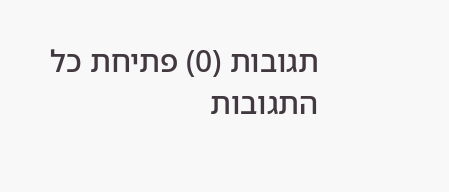תגובות (0) פתיחת כל התגובות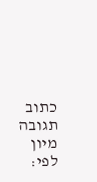כתוב תגובה
מיון לפי: